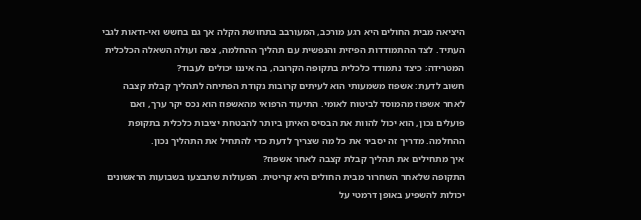היציאה מבית החולים היא רגע מורכב, המעורבב בתחושת הקלה אך גם בחשש ואי-ודאות לגבי העתיד. לצד ההתמודדות הפיזית והנפשית עם תהליך ההחלמה, צפה ועולה השאלה הכלכלית המטרידה: כיצד נתמודד כלכלית בתקופה הקרובה, בה איננו יכולים לעבוד?
חשוב לדעת: אשפוז משמעותי הוא לעיתים קרובות נקודת הפתיחה לתהליך קבלת קצבה לאחר אשפוז מהמוסד לביטוח לאומי. התיעוד הרפואי מהאשפוז הוא נכס יקר ערך, ואם פועלים נכון, הוא יכול להוות את הבסיס האיתן ביותר להבטחת יציבות כלכלית בתקופת ההחלמה. מדריך זה יסביר את כל מה שצריך לדעת כדי להתחיל את התהליך נכון.
איך מתחילים את תהליך קבלת קצבה לאחר אשפוז?
התקופה שלאחר השחרור מבית החולים היא קריטית. הפעולות שתבצעו בשבועות הראשונים יכולות להשפיע באופן דרמטי על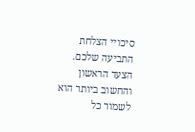סיכויי הצלחת התביעה שלכם. הצעד הראשון והחשוב ביותר הוא לשמור כל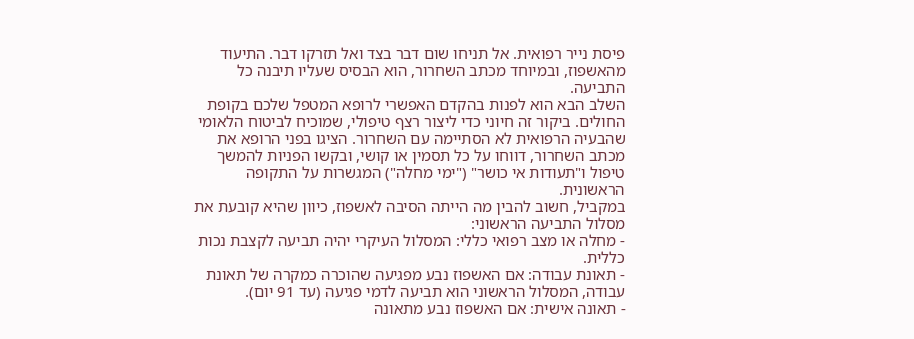פיסת נייר רפואית. אל תניחו שום דבר בצד ואל תזרקו דבר. התיעוד מהאשפוז, ובמיוחד מכתב השחרור, הוא הבסיס שעליו תיבנה כל התביעה.
השלב הבא הוא לפנות בהקדם האפשרי לרופא המטפל שלכם בקופת החולים. ביקור זה חיוני כדי ליצור רצף טיפולי, שמוכיח לביטוח הלאומי שהבעיה הרפואית לא הסתיימה עם השחרור. הציגו בפני הרופא את מכתב השחרור, דווחו על כל תסמין או קושי, ובקשו הפניות להמשך טיפול ו"תעודות אי כושר" ("ימי מחלה") המגשרות על התקופה הראשונית.
במקביל, חשוב להבין מה הייתה הסיבה לאשפוז, כיוון שהיא קובעת את מסלול התביעה הראשוני:
- מחלה או מצב רפואי כללי: המסלול העיקרי יהיה תביעה לקצבת נכות כללית.
- תאונת עבודה: אם האשפוז נבע מפגיעה שהוכרה כמקרה של תאונת עבודה, המסלול הראשוני הוא תביעה לדמי פגיעה (עד 91 יום).
- תאונה אישית: אם האשפוז נבע מתאונה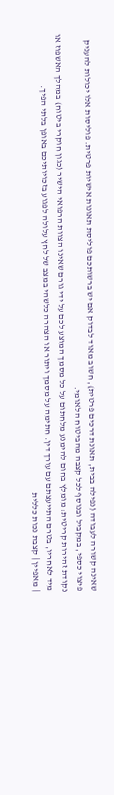שאינה קשורה לעבודה (נפילה בבית, תאונת דרכים פרטית), חשוב מאוד לבדוק אם יש ברשותכם פוליסת תאונות אישיות פרטית. פוליסות אלו יכולות להעניק פיצוי כספי, במקביל ובנוסף לכל קצבה מהביטוח הלאומי.
נקודת זהירות קריטית: מומלץ בחום להימנע מלחתום על כל מסמך המוצע לכם על ידי גורם שאינו הצוות הרפואי הישיר (כגון חוקרי ביטוח) במהלך האשפוז או מיד לאחריו, בטרם התייעצתם עם עורך דין. חתימה על מסמך ויתור או הצהרה כלשהי במצב של לחץ עלולה לפגוע בזכויותיכם באופן בלתי הפיך.
| מאפיין | קצבת נכות כללית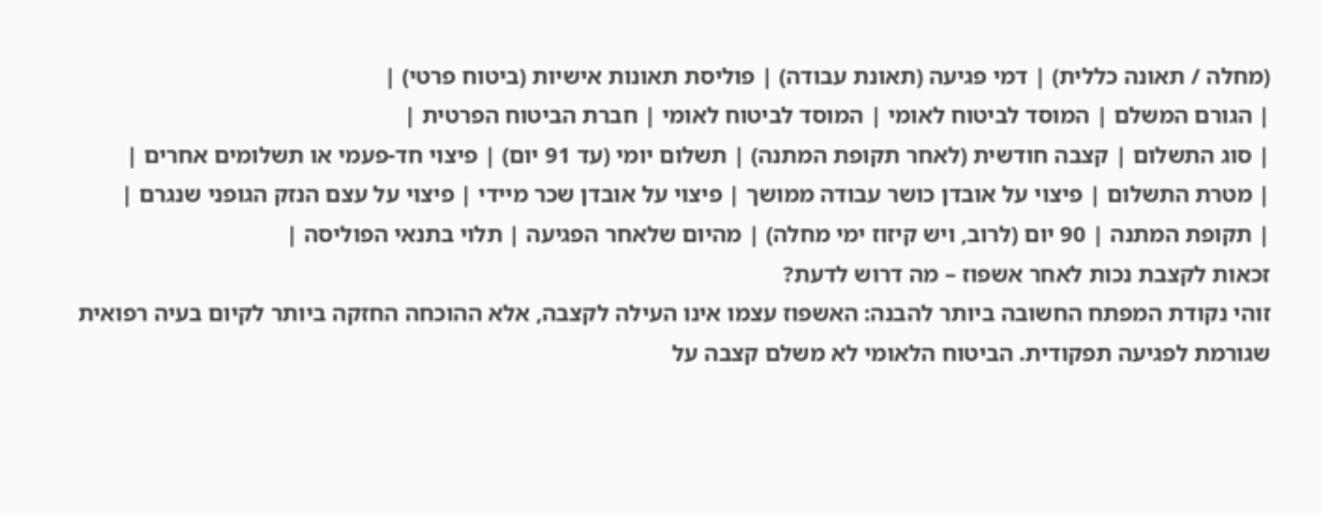(מחלה / תאונה כללית) | דמי פגיעה (תאונת עבודה) | פוליסת תאונות אישיות (ביטוח פרטי) |
| הגורם המשלם | המוסד לביטוח לאומי | המוסד לביטוח לאומי | חברת הביטוח הפרטית |
| סוג התשלום | קצבה חודשית (לאחר תקופת המתנה) | תשלום יומי (עד 91 יום) | פיצוי חד-פעמי או תשלומים אחרים |
| מטרת התשלום | פיצוי על אובדן כושר עבודה ממושך | פיצוי על אובדן שכר מיידי | פיצוי על עצם הנזק הגופני שנגרם |
| תקופת המתנה | 90 יום (לרוב, ויש קיזוז ימי מחלה) | מהיום שלאחר הפגיעה | תלוי בתנאי הפוליסה |
זכאות לקצבת נכות לאחר אשפוז – מה דרוש לדעת?
זוהי נקודת המפתח החשובה ביותר להבנה: האשפוז עצמו אינו העילה לקצבה, אלא ההוכחה החזקה ביותר לקיום בעיה רפואית שגורמת לפגיעה תפקודית. הביטוח הלאומי לא משלם קצבה על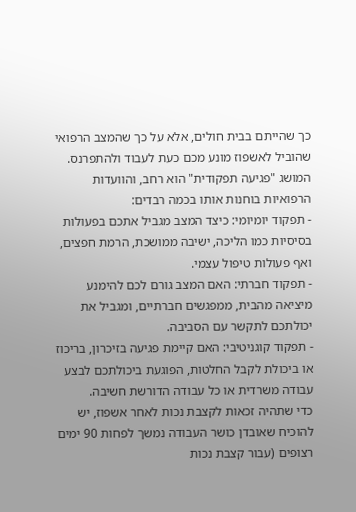כך שהייתם בבית חולים, אלא על כך שהמצב הרפואי שהוביל לאשפוז מונע מכם כעת לעבוד ולהתפרנס.
המושג "פגיעה תפקודית" הוא רחב, והוועדות הרפואיות בוחנות אותו בכמה רבדים:
- תפקוד יומיומי: כיצד המצב מגביל אתכם בפעולות בסיסיות כמו הליכה, ישיבה ממושכת, הרמת חפצים, ואף פעולות טיפול עצמי.
- תפקוד חברתי: האם המצב גורם לכם להימנע מיציאה מהבית, ממפגשים חברתיים, ומגביל את יכולתכם לתקשר עם הסביבה.
- תפקוד קוגניטיבי: האם קיימת פגיעה בזיכרון, בריכוז או ביכולת לקבל החלטות, הפוגעת ביכולתכם לבצע עבודה משרדית או כל עבודה הדורשת חשיבה.
כדי שתהיה זכאות לקצבת נכות לאחר אשפוז, יש להוכיח שאובדן כושר העבודה נמשך לפחות 90 ימים רצופים (עבור קצבת נכות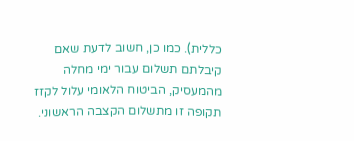כללית). כמו כן, חשוב לדעת שאם קיבלתם תשלום עבור ימי מחלה מהמעסיק, הביטוח הלאומי עלול לקזז תקופה זו מתשלום הקצבה הראשוני.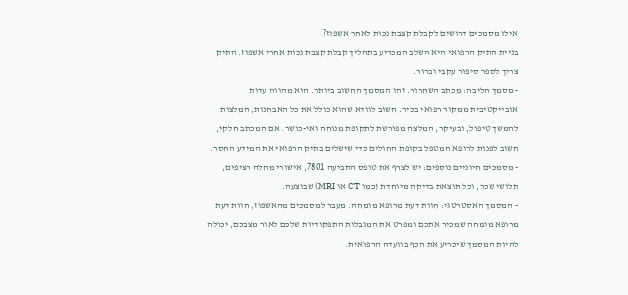אילו מסמכים דרושים לקבלת קצבת נכות לאחר אשפוז?
בניית התיק הרפואי היא השלב המכריע בתהליך קבלת קצבת נכות אחרי אשפוז. התיק צריך לספר סיפור עקבי וברור.
- מסמך הליבה: מכתב השחרור. זהו המסמך החשוב ביותר. הוא מהווה עדות אובייקטיבית ממקור רפואי בכיר. חשוב לוודא שהוא כולל את כל האבחנות, המלצות להמשך טיפול, ובעיקר, המלצה מפורשת לתקופת מנוחה ואי-כושר. אם המכתב חלקי, חשוב לפנות לרופא המטפל בקופת החולים כדי שישלים בתיק הרפואי את המידע החסר.
- מסמכים חיוניים נוספים: יש לצרף את טופס התביעה 7801, אישורי מחלה רציפים, תלושי שכר, וכל תוצאת בדיקה מיוחדת (כמו CT או MRI) שבוצעה.
- המסמך האסטרטגי: חוות דעת מרופא מומחה. מעבר למסמכים מהאשפוז, חוות דעת מרופא מומחה שמכיר אתכם ומפרט את המגבלות התפקודיות שלכם לאור מצבכם, יכולה להיות המסמך שיכריע את הכף בוועדה הרפואית.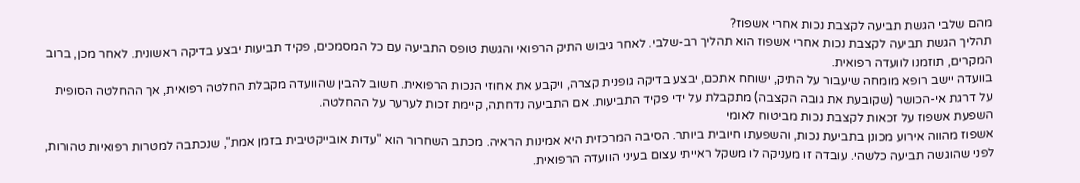מהם שלבי הגשת תביעה לקצבת נכות אחרי אשפוז?
תהליך הגשת תביעה לקצבת נכות אחרי אשפוז הוא תהליך רב-שלבי. לאחר גיבוש התיק הרפואי והגשת טופס התביעה עם כל המסמכים, פקיד תביעות יבצע בדיקה ראשונית. לאחר מכן, ברוב המקרים, תוזמנו לוועדה רפואית.
בוועדה יישב רופא מומחה שיעבור על התיק, ישוחח אתכם, יבצע בדיקה גופנית קצרה, ויקבע את אחוזי הנכות הרפואית. חשוב להבין שהוועדה מקבלת החלטה רפואית, אך ההחלטה הסופית על דרגת אי-הכושר (שקובעת את גובה הקצבה) מתקבלת על ידי פקיד התביעות. אם התביעה נדחתה, קיימת זכות לערער על ההחלטה.
השפעת אשפוז על זכאות לקצבת נכות מביטוח לאומי
אשפוז מהווה אירוע מכונן בתביעת נכות, והשפעתו חיובית ביותר. הסיבה המרכזית היא אמינות הראיה. מכתב השחרור הוא "עדות אובייקטיבית בזמן אמת", שנכתבה למטרות רפואיות טהורות, לפני שהוגשה תביעה כלשהי. עובדה זו מעניקה לו משקל ראייתי עצום בעיני הוועדה הרפואית.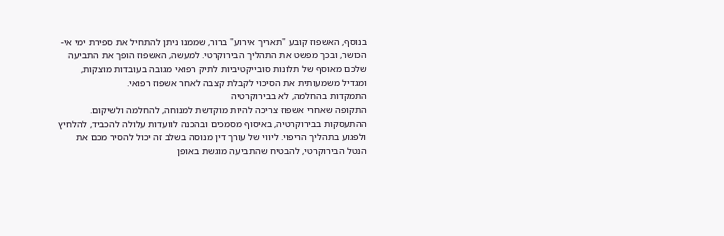בנוסף, האשפוז קובע "תאריך אירוע" ברור, שממנו ניתן להתחיל את ספירת ימי אי-הכושר, ובכך מפשט את התהליך הבירוקרטי. למעשה, האשפוז הופך את התביעה שלכם מאוסף של תלונות סובייקטיביות לתיק רפואי מגובה בעובדות מוצקות, ומגדיל משמעותית את הסיכוי לקבלת קצבה לאחר אשפוז רפואי.
התמקדות בהחלמה, לא בבירוקרטיה
התקופה שאחרי אשפוז צריכה להיות מוקדשת למנוחה, להחלמה ולשיקום. ההתעסקות בבירוקרטיה, באיסוף מסמכים ובהכנה לוועדות עלולה להכביד, להלחיץ ולפגוע בתהליך הריפוי. ליווי של עורך דין מנוסה בשלב זה יכול להסיר מכם את הנטל הבירוקרטי, להבטיח שהתביעה מוגשת באופן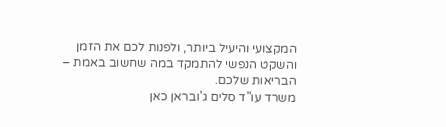המקצועי והיעיל ביותר, ולפנות לכם את הזמן והשקט הנפשי להתמקד במה שחשוב באמת – הבריאות שלכם.
משרד עו"ד סלים ג'ובראן כאן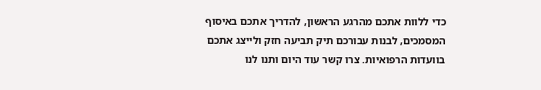כדי ללוות אתכם מהרגע הראשון, להדריך אתכם באיסוף המסמכים, לבנות עבורכם תיק תביעה חזק ולייצג אתכם בוועדות הרפואיות. צרו קשר עוד היום ותנו לנו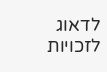לדאוג לזכויות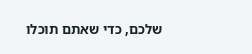שלכם, כדי שאתם תוכלו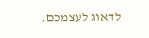לדאוג לעצמכם.